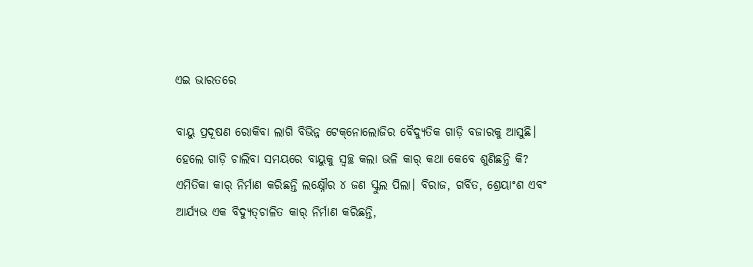ଏଇ ଭାରତରେ

ବାୟୁ ପ୍ରଦୂଷଣ ରୋକିବା ଲାଗି ବିଭିନ୍ନ ଟେକ୍‌ନୋଲୋଜିର ବୈଦ୍ୟୁତିକ ଗାଡ଼ି ବଜାରକୁ ଆସୁଛି। ହେଲେ ଗାଡ଼ି ଚାଲିବା ସମୟରେ ବାୟୁକୁ ସ୍ବଚ୍ଛ କଲା ଭଳି କାର୍‌ କଥା କେବେ ଶୁଣିଛନ୍ତି କି? ଏମିତିକା କାର୍‌ ନିର୍ମାଣ କରିଛନ୍ତି ଲକ୍ଷ୍ନୌର ୪ ଜଣ ସ୍କୁଲ ପିଲା। ବିରାଜ, ଗର୍ବିତ, ଶ୍ରେୟାଂଶ ଏବଂ ଆର୍ଯ୍ୟଭ ଏକ ବିଦ୍ୟୁତ୍‌ଚାଳିତ କାର୍‌ ନିର୍ମାଣ କରିଛନ୍ତି,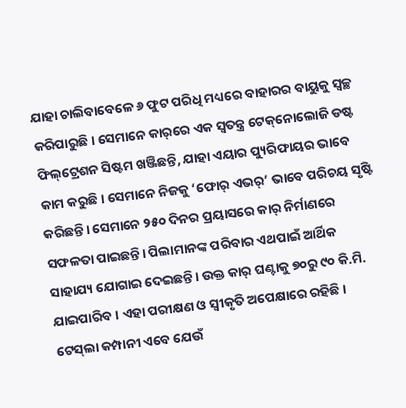ଯାହା ଚାଲିବାବେଳେ ୬ ଫୁଟ ପରିଧି ମଧ୍ୟରେ ବାହାରର ବାୟୁକୁ ସ୍ବଚ୍ଛ କରିପାରୁଛି। ସେମାନେ କାର୍‌ରେ ଏକ ସ୍ବତନ୍ତ୍ର ଟେକ୍‌ନୋଲୋଜି ଡଷ୍ଟ ଫିଲ୍‌ଟ୍ରେଶନ ସିଷ୍ଟମ ଖଞ୍ଜିଛନ୍ତି, ଯାହା ଏୟାର ପ୍ୟୁରିଫାୟର ଭାବେ କାମ କରୁଛି। ସେମାନେ ନିଜକୁ ‘ଫୋର୍‌ ଏଭର୍‌’ ଭାବେ ପରିଚୟ ସୃଷ୍ଟି କରିଛନ୍ତି। ସେମାନେ ୨୫୦ ଦିନର ପ୍ରୟାସରେ କାର୍‌ ନିର୍ମାଣରେ ସଫଳତା ପାଇଛନ୍ତି। ପିଲାମାନଙ୍କ ପରିବାର ଏଥପାଇଁ ଆର୍ଥିକ ସାହାଯ୍ୟ ଯୋଗାଇ ଦେଇଛନ୍ତି। ଉକ୍ତ କାର୍‌ ଘଣ୍ଟାକୁ ୭୦ରୁ ୯୦ କି.ମି. ଯାଇପାରିବ। ଏହା ପରୀକ୍ଷଣ ଓ ସ୍ବୀକୃତି ଅପେକ୍ଷାରେ ରହିଛି। ଟେସ୍‌ଲା କମ୍ପାନୀ ଏବେ ଯେଉଁ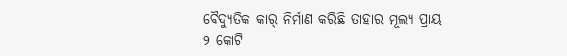ବୈଦ୍ୟୁତିକ କାର୍‌ ନିର୍ମାଣ କରିଛି ତାହାର ମୂଲ୍ୟ ପ୍ରାୟ ୨ କୋଟି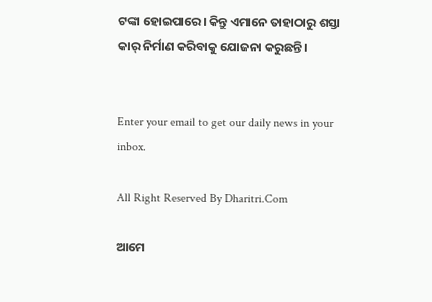ଟଙ୍କା ହୋଇପାରେ। କିନ୍ତୁ ଏମାନେ ତାହାଠାରୁ ଶସ୍ତା କାର୍‌ ନିର୍ମାଣ କରିବାକୁ ଯୋଜନା କରୁଛନ୍ତି।


Enter your email to get our daily news in your inbox.

All Right Reserved By Dharitri.Com

ଆମେ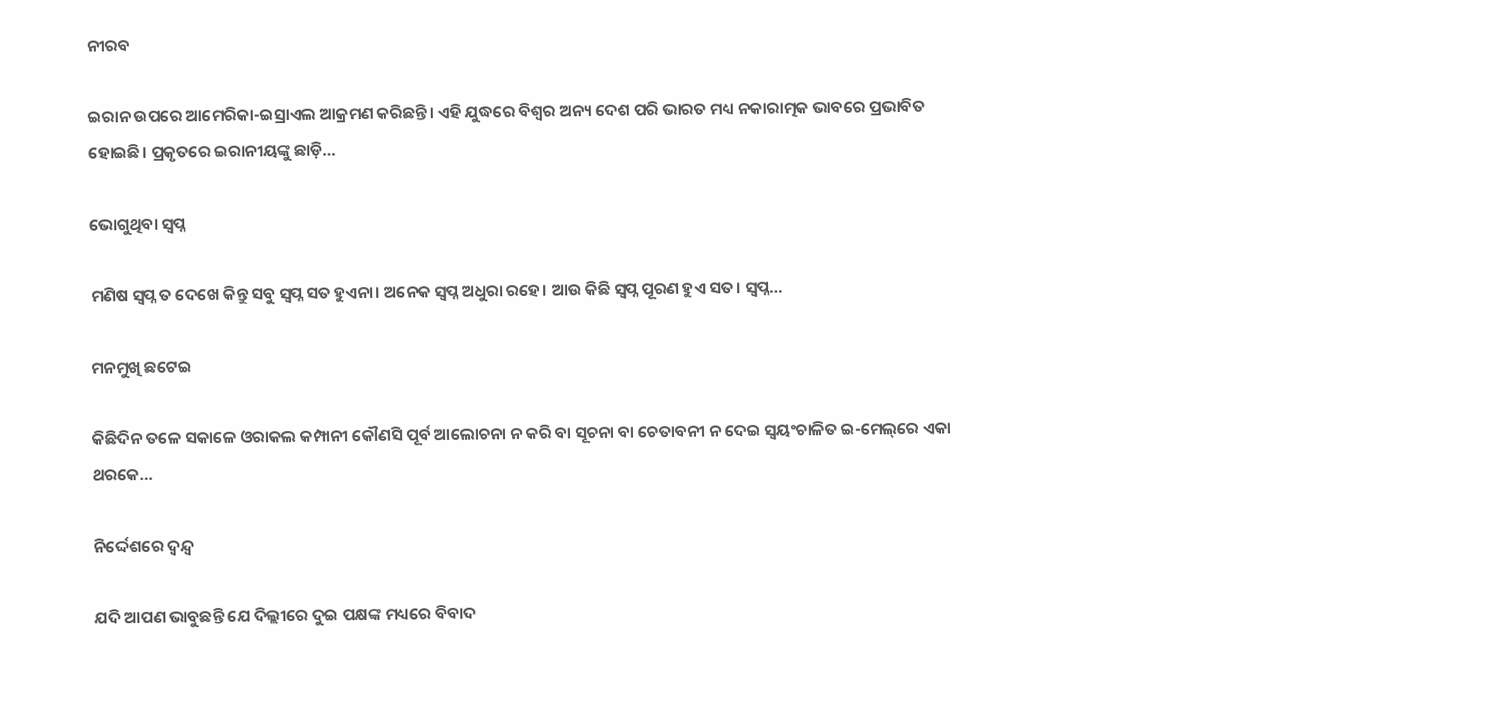ନୀରବ

ଇରାନ ଉପରେ ଆମେରିକା-ଇସ୍ରାଏଲ ଆକ୍ରମଣ କରିଛନ୍ତି। ଏହି ଯୁଦ୍ଧରେ ବିଶ୍ୱର ଅନ୍ୟ ଦେଶ ପରି ଭାରତ ମଧ୍ୟ ନକାରାତ୍ମକ ଭାବରେ ପ୍ରଭାବିତ ହୋଇଛି। ପ୍ରକୃତରେ ଇରାନୀୟଙ୍କୁ ଛାଡ଼ି…

ଭୋଗୁଥିବା ସ୍ବପ୍ନ

ମଣିଷ ସ୍ବପ୍ନ ତ ଦେଖେ କିନ୍ତୁ ସବୁ ସ୍ବପ୍ନ ସତ ହୁଏନା। ଅନେକ ସ୍ବପ୍ନ ଅଧୁରା ରହେ। ଆଉ କିଛି ସ୍ବପ୍ନ ପୂରଣ ହୁଏ ସତ। ସ୍ବପ୍ନ…

ମନମୁଖି ଛଟେଇ

କିଛିଦିନ ତଳେ ସକାଳେ ଓରାକଲ କମ୍ପାନୀ କୌଣସି ପୂର୍ବ ଆଲୋଚନା ନ କରି ବା ସୂଚନା ବା ଚେତାବନୀ ନ ଦେଇ ସ୍ବୟଂଚାଳିତ ଇ-ମେଲ୍‌ରେ ଏକା ଥରକେ…

ନିର୍ଦ୍ଦେଶରେ ଦ୍ୱନ୍ଦ୍ୱ

ଯଦି ଆପଣ ଭାବୁଛନ୍ତି ଯେ ଦିଲ୍ଲୀରେ ଦୁଇ ପକ୍ଷଙ୍କ ମଧ୍ୟରେ ବିବାଦ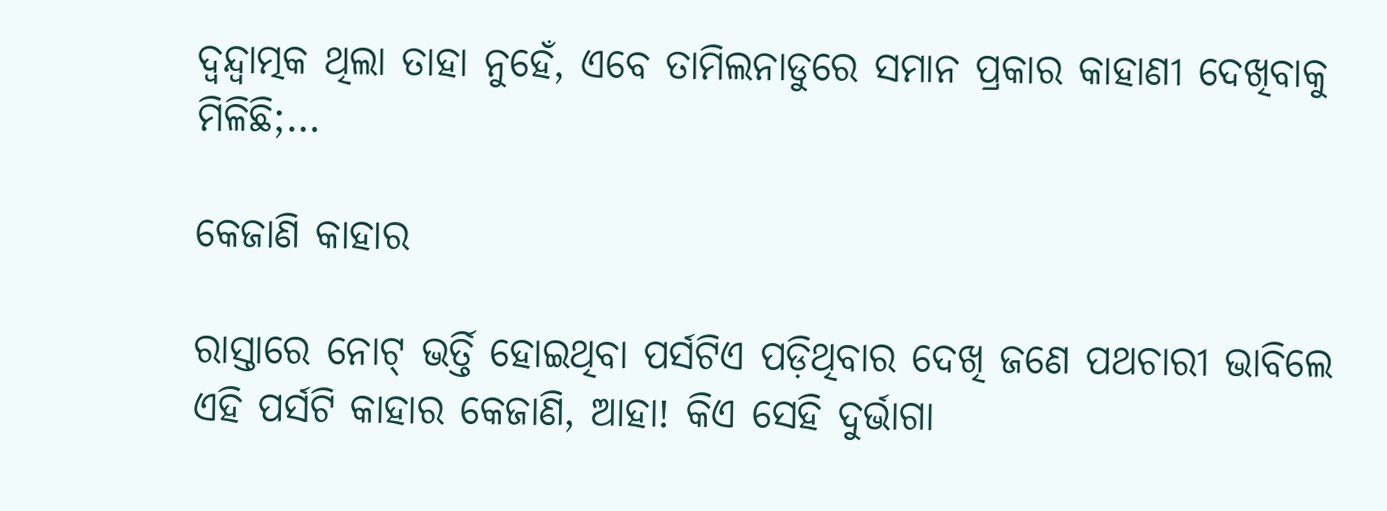ଦ୍ୱନ୍ଦ୍ୱାତ୍ମକ ଥିଲା ତାହା ନୁହେଁ, ଏବେ ତାମିଲନାଡୁରେ ସମାନ ପ୍ରକାର କାହାଣୀ ଦେଖିବାକୁ ମିଳିଛି;…

କେଜାଣି କାହାର

ରାସ୍ତାରେ ନୋଟ୍‌ ଭର୍ତ୍ତି ହୋଇଥିବା ପର୍ସଟିଏ ପଡ଼ିଥିବାର ଦେଖି ଜଣେ ପଥଚାରୀ ଭାବିଲେ ଏହି ପର୍ସଟି କାହାର କେଜାଣି, ଆହା! କିଏ ସେହି ଦୁର୍ଭାଗା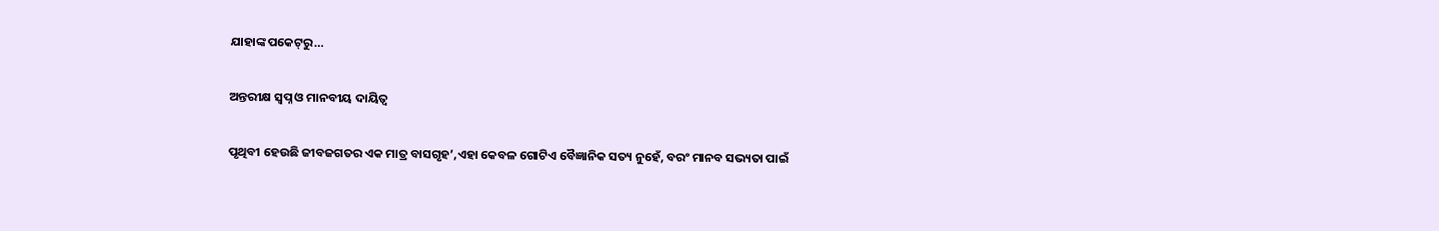ଯାହାଙ୍କ ପକେଟ୍‌ରୁ…

ଅନ୍ତରୀକ୍ଷ ସ୍ବପ୍ନ ଓ ମାନବୀୟ ଦାୟିତ୍ୱ

ପୃଥିବୀ ହେଉଛି ଜୀବଜଗତର ଏକ ମାତ୍ର ବାସଗୃହ’,ଏହା କେବଳ ଗୋଟିଏ ବୈଜ୍ଞାନିକ ସତ୍ୟ ନୁହେଁ, ବରଂ ମାନବ ସଭ୍ୟତା ପାଇଁ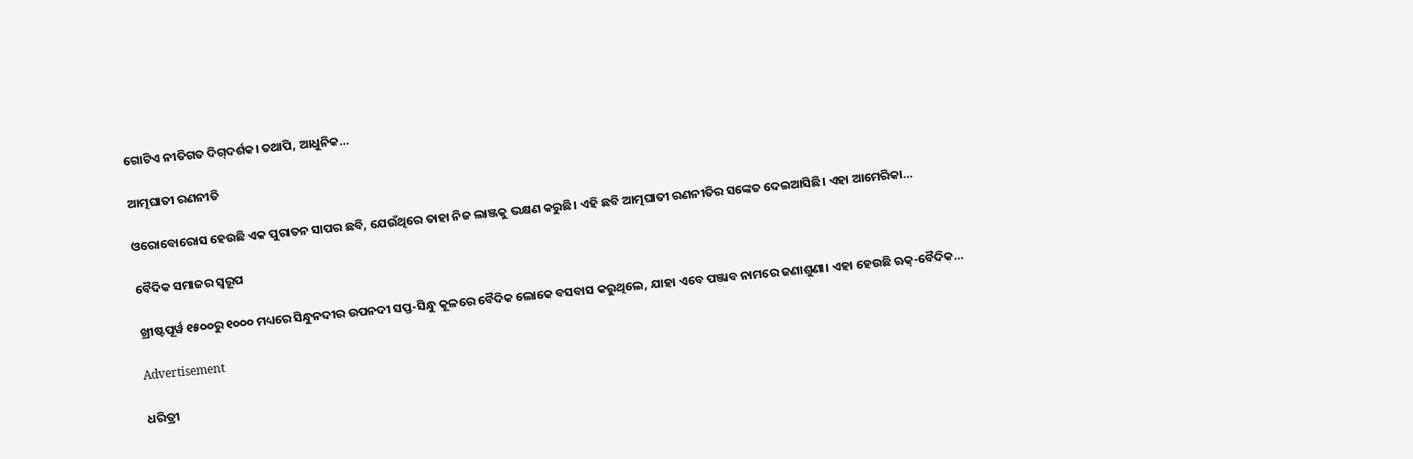ଗୋଟିଏ ନୀତିଗତ ଦିଗ୍‌ଦର୍ଶକ। ତଥାପି, ଆଧୁନିକ…

ଆତ୍ମଘାତୀ ରଣନୀତି

ଓରୋବୋରୋସ ହେଉଛି ଏକ ପୁରାତନ ସାପର ଛବି, ଯେଉଁଥିରେ ତାହା ନିଜ ଲାଞ୍ଜକୁ ଭକ୍ଷଣ କରୁଛି। ଏହି ଛବି ଆତ୍ମଘାତୀ ରଣନୀତିର ସଙ୍କେତ ଦେଇଆସିଛି। ଏହା ଆମେରିକା…

ବୈଦିକ ସମାଜର ସ୍ୱରୂପ

ଖ୍ରୀଷ୍ଟପୂର୍ୱ ୧୫୦୦ରୁ ୧୦୦୦ ମଧ୍ୟରେ ସିନ୍ଧୁନଦୀର ଉପନଦୀ ସପ୍ତ-ସିନ୍ଧୁ କୂଳରେ ବୈଦିକ ଲୋକେ ବସବାସ କରୁଥିଲେ, ଯାହା ଏବେ ପଞ୍ଜାବ ନାମରେ ଜଣାଶୁଣା। ଏହା ହେଉଛି ଋକ୍‌-ବୈଦିକ…

Advertisement

ଧରିତ୍ରୀ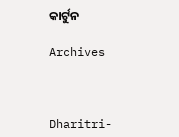କାର୍ଟୁନ

Archives



Dharitri-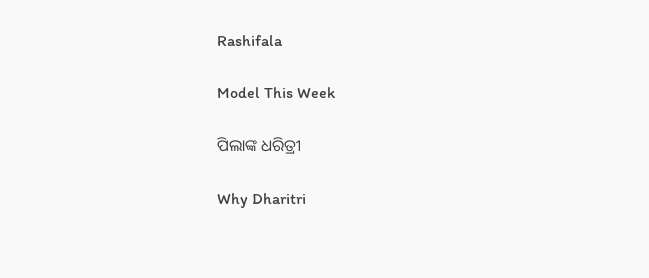Rashifala

Model This Week

ପିଲାଙ୍କ ଧରିତ୍ରୀ

Why Dharitri